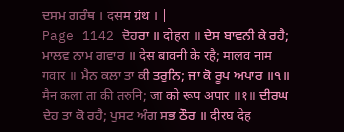ਦਸਮ ਗਰੰਥ । दसम ग्रंथ । |
Page 1142 ਦੋਹਰਾ ॥ दोहरा ॥ ਦੇਸ ਬਾਵਨੀ ਕੇ ਰਹੈ; ਮਾਲਵ ਨਾਮ ਗਵਾਰ ॥ देस बावनी के रहै; मालव नाम गवार ॥ ਮੈਨ ਕਲਾ ਤਾ ਕੀ ਤਰੁਨਿ; ਜਾ ਕੋ ਰੂਪ ਅਪਾਰ ॥੧॥ मैन कला ता की तरुनि; जा को रूप अपार ॥१॥ ਦੀਰਘ ਦੇਹ ਤਾ ਕੋ ਰਹੈ; ਪੁਸਟ ਅੰਗ ਸਭ ਠੌਰ ॥ दीरघ देह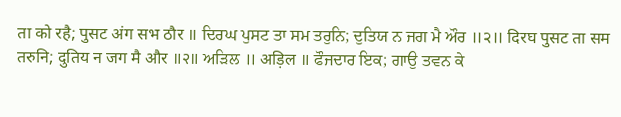ता को रहै; पुसट अंग सभ ठौर ॥ ਦਿਰਘ ਪੁਸਟ ਤਾ ਸਮ ਤਰੁਨਿ; ਦੁਤਿਯ ਨ ਜਗ ਮੈ ਔਰ ॥੨॥ दिरघ पुसट ता सम तरुनि; दुतिय न जग मै और ॥२॥ ਅੜਿਲ ॥ अड़िल ॥ ਫੌਜਦਾਰ ਇਕ; ਗਾਉ ਤਵਨ ਕੇ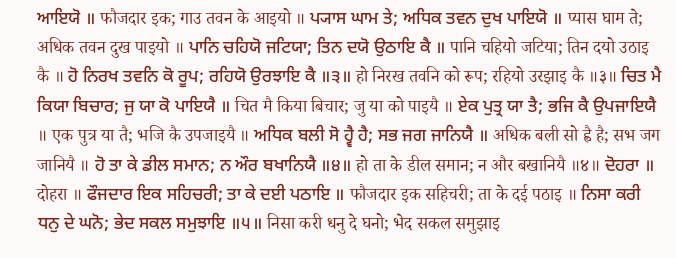ਆਇਯੋ ॥ फौजदार इक; गाउ तवन के आइयो ॥ ਪ੍ਯਾਸ ਘਾਮ ਤੇ; ਅਧਿਕ ਤਵਨ ਦੁਖ ਪਾਇਯੋ ॥ प्यास घाम ते; अधिक तवन दुख पाइयो ॥ ਪਾਨਿ ਚਹਿਯੋ ਜਟਿਯਾ; ਤਿਨ ਦਯੋ ਉਠਾਇ ਕੈ ॥ पानि चहियो जटिया; तिन दयो उठाइ कै ॥ ਹੋ ਨਿਰਖ ਤਵਨਿ ਕੋ ਰੂਪ; ਰਹਿਯੋ ਉਰਝਾਇ ਕੈ ॥੩॥ हो निरख तवनि को रूप; रहियो उरझाइ कै ॥३॥ ਚਿਤ ਮੈ ਕਿਯਾ ਬਿਚਾਰ; ਜੁ ਯਾ ਕੋ ਪਾਇਯੈ ॥ चित मै किया बिचार; जु या को पाइयै ॥ ਏਕ ਪੁਤ੍ਰ ਯਾ ਤੈ; ਭਜਿ ਕੈ ਉਪਜਾਇਯੈ ॥ एक पुत्र या तै; भजि कै उपजाइयै ॥ ਅਧਿਕ ਬਲੀ ਸੋ ਹ੍ਵੈ ਹੈ; ਸਭ ਜਗ ਜਾਨਿਯੈ ॥ अधिक बली सो ह्वै है; सभ जग जानियै ॥ ਹੋ ਤਾ ਕੇ ਡੀਲ ਸਮਾਨ; ਨ ਔਰ ਬਖਾਨਿਯੈ ॥੪॥ हो ता के डील समान; न और बखानियै ॥४॥ ਦੋਹਰਾ ॥ दोहरा ॥ ਫੌਜਦਾਰ ਇਕ ਸਹਿਚਰੀ; ਤਾ ਕੇ ਦਈ ਪਠਾਇ ॥ फौजदार इक सहिचरी; ता के दई पठाइ ॥ ਨਿਸਾ ਕਰੀ ਧਨੁ ਦੇ ਘਨੋ; ਭੇਦ ਸਕਲ ਸਮੁਝਾਇ ॥੫॥ निसा करी धनु दे घनो; भेद सकल समुझाइ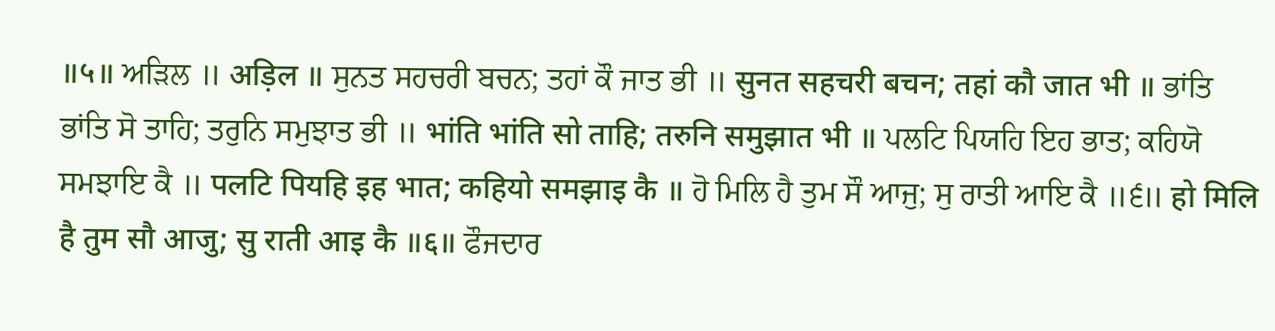॥५॥ ਅੜਿਲ ॥ अड़िल ॥ ਸੁਨਤ ਸਹਚਰੀ ਬਚਨ; ਤਹਾਂ ਕੌ ਜਾਤ ਭੀ ॥ सुनत सहचरी बचन; तहां कौ जात भी ॥ ਭਾਂਤਿ ਭਾਂਤਿ ਸੋ ਤਾਹਿ; ਤਰੁਨਿ ਸਮੁਝਾਤ ਭੀ ॥ भांति भांति सो ताहि; तरुनि समुझात भी ॥ ਪਲਟਿ ਪਿਯਹਿ ਇਹ ਭਾਤ; ਕਹਿਯੋ ਸਮਝਾਇ ਕੈ ॥ पलटि पियहि इह भात; कहियो समझाइ कै ॥ ਹੋ ਮਿਲਿ ਹੈ ਤੁਮ ਸੌ ਆਜੁ; ਸੁ ਰਾਤੀ ਆਇ ਕੈ ॥੬॥ हो मिलि है तुम सौ आजु; सु राती आइ कै ॥६॥ ਫੌਜਦਾਰ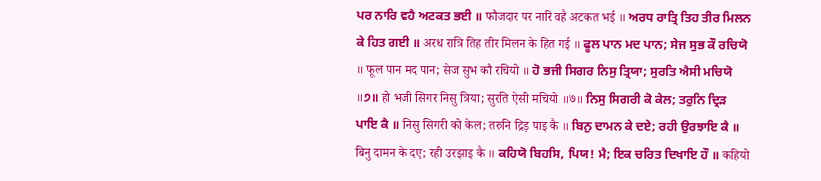ਪਰ ਨਾਰਿ ਵਹੈ ਅਟਕਤ ਭਈ ॥ फौजदार पर नारि वहै अटकत भई ॥ ਅਰਧ ਰਾਤ੍ਰਿ ਤਿਹ ਤੀਰ ਮਿਲਨ ਕੇ ਹਿਤ ਗਈ ॥ अरध रात्रि तिह तीर मिलन के हित गई ॥ ਫੂਲ ਪਾਨ ਮਦ ਪਾਨ; ਸੇਜ ਸੁਭ ਕੌ ਰਚਿਯੋ ॥ फूल पान मद पान; सेज सुभ कौ रचियो ॥ ਹੋ ਭਜੀ ਸਿਗਰ ਨਿਸੁ ਤ੍ਰਿਯਾ; ਸੁਰਤਿ ਐਸੀ ਮਚਿਯੋ ॥੭॥ हो भजी सिगर निसु त्रिया; सुरति ऐसी मचियो ॥७॥ ਨਿਸੁ ਸਿਗਰੀ ਕੋ ਕੇਲ; ਤਰੁਨਿ ਦ੍ਰਿੜ ਪਾਇ ਕੈ ॥ निसु सिगरी को केल; तरुनि द्रिड़ पाइ कै ॥ ਬਿਨੁ ਦਾਮਨ ਕੇ ਦਏ; ਰਹੀ ਉਰਝਾਇ ਕੈ ॥ बिनु दामन के दए; रही उरझाइ कै ॥ ਕਹਿਯੋ ਬਿਹਸਿ, ਪਿਯ! ਮੈ; ਇਕ ਚਰਿਤ ਦਿਖਾਇ ਹੌ ॥ कहियो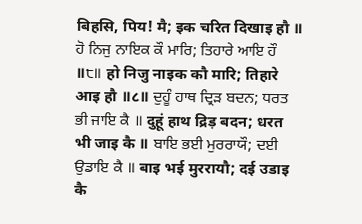बिहसि, पिय! मै; इक चरित दिखाइ हौ ॥ ਹੋ ਨਿਜੁ ਨਾਇਕ ਕੌ ਮਾਰਿ; ਤਿਹਾਰੇ ਆਇ ਹੌ ॥੮॥ हो निजु नाइक कौ मारि; तिहारे आइ हौ ॥८॥ ਦੁਹੂੰ ਹਾਥ ਦ੍ਰਿੜ ਬਦਨ; ਧਰਤ ਭੀ ਜਾਇ ਕੈ ॥ दुहूं हाथ द्रिड़ बदन; धरत भी जाइ कै ॥ ਬਾਇ ਭਈ ਮੁਰਰਾਯੌ; ਦਈ ਉਡਾਇ ਕੈ ॥ बाइ भई मुररायौ; दई उडाइ कै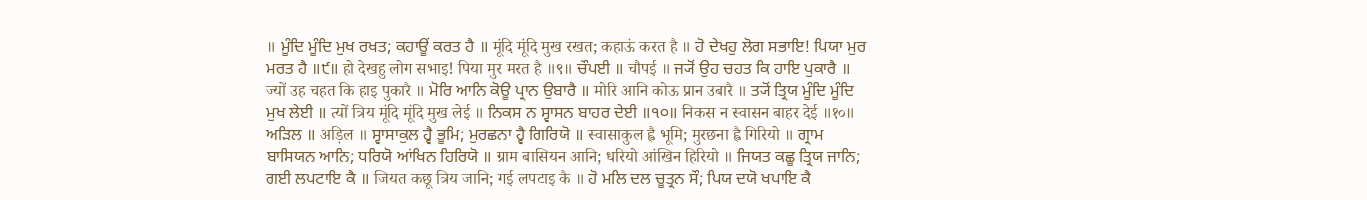॥ ਮੂੰਦਿ ਮੂੰਦਿ ਮੁਖ ਰਖਤ; ਕਹਾਊਂ ਕਰਤ ਹੈ ॥ मूंदि मूंदि मुख रखत; कहाऊं करत है ॥ ਹੋ ਦੇਖਹੁ ਲੋਗ ਸਭਾਇ! ਪਿਯਾ ਮੁਰ ਮਰਤ ਹੈ ॥੯॥ हो देखहु लोग सभाइ! पिया मुर मरत है ॥९॥ ਚੌਪਈ ॥ चौपई ॥ ਜ੍ਯੋਂ ਉਹ ਚਹਤ ਕਿ ਹਾਇ ਪੁਕਾਰੈ ॥ ज्यों उह चहत कि हाइ पुकारै ॥ ਮੋਰਿ ਆਨਿ ਕੋਊ ਪ੍ਰਾਨ ਉਬਾਰੈ ॥ मोरि आनि कोऊ प्रान उबारै ॥ ਤ੍ਯੋਂ ਤ੍ਰਿਯ ਮੂੰਦਿ ਮੂੰਦਿ ਮੁਖ ਲੇਈ ॥ त्यों त्रिय मूंदि मूंदि मुख लेई ॥ ਨਿਕਸ ਨ ਸ੍ਵਾਸਨ ਬਾਹਰ ਦੇਈ ॥੧੦॥ निकस न स्वासन बाहर देई ॥१०॥ ਅੜਿਲ ॥ अड़िल ॥ ਸ੍ਵਾਸਾਕੁਲ ਹ੍ਵੈ ਭੂਮਿ; ਮੁਰਛਨਾ ਹ੍ਵੈ ਗਿਰਿਯੋ ॥ स्वासाकुल ह्वै भूमि; मुरछना ह्वै गिरियो ॥ ਗ੍ਰਾਮ ਬਾਸਿਯਨ ਆਨਿ; ਧਰਿਯੋ ਆਂਖਿਨ ਹਿਰਿਯੋ ॥ ग्राम बासियन आनि; धरियो आंखिन हिरियो ॥ ਜਿਯਤ ਕਛੂ ਤ੍ਰਿਯ ਜਾਨਿ; ਗਈ ਲਪਟਾਇ ਕੈ ॥ जियत कछू त्रिय जानि; गई लपटाइ कै ॥ ਹੋ ਮਲਿ ਦਲ ਚੂਤ੍ਰਨ ਸੌ; ਪਿਯ ਦਯੋ ਖਪਾਇ ਕੈ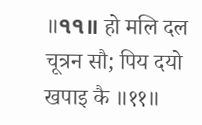॥੧੧॥ हो मलि दल चूत्रन सौ; पिय दयो खपाइ कै ॥११॥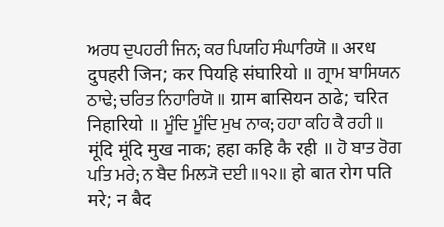ਅਰਧ ਦੁਪਹਰੀ ਜਿਨ; ਕਰ ਪਿਯਹਿ ਸੰਘਾਰਿਯੋ ॥ अरध दुपहरी जिन; कर पियहि संघारियो ॥ ਗ੍ਰਾਮ ਬਾਸਿਯਨ ਠਾਢੇ; ਚਰਿਤ ਨਿਹਾਰਿਯੋ ॥ ग्राम बासियन ठाढे; चरित निहारियो ॥ ਮੂੰਦਿ ਮੂੰਦਿ ਮੁਖ ਨਾਕ; ਹਹਾ ਕਹਿ ਕੈ ਰਹੀ ॥ मूंदि मूंदि मुख नाक; हहा कहि कै रही ॥ ਹੋ ਬਾਤ ਰੋਗ ਪਤਿ ਮਰੇ; ਨ ਬੈਦ ਮਿਲ੍ਯੋ ਦਈ ॥੧੨॥ हो बात रोग पति मरे; न बैद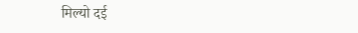मिल्यो दई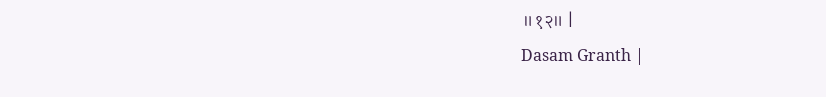॥१२॥ |
Dasam Granth |